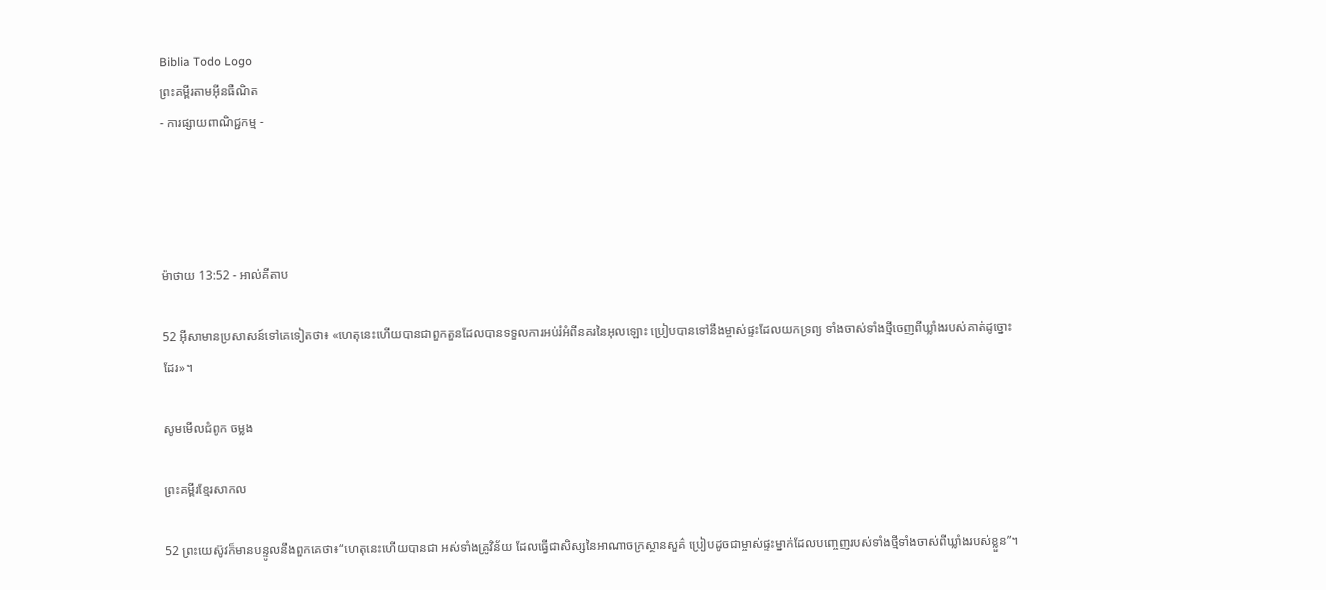Biblia Todo Logo
ព្រះគម្ពីរតាមអ៊ីនធឺណិត
- ការផ្សាយពាណិជ្ជកម្ម -




ម៉ាថាយ 13:52 - អាល់គីតាប

52 អ៊ីសាមានប្រសាសន៍ទៅគេទៀតថា៖ «ហេតុនេះហើយបានជាពួកតួនដែលបានទទួលការអប់រំអំពីនគរនៃអុលឡោះ ប្រៀបបានទៅនឹងម្ចាស់ផ្ទះដែលយកទ្រព្យ ទាំងចាស់ទាំងថ្មីចេញពីឃ្លាំងរបស់គាត់ដូច្នោះដែរ»។

សូមមើលជំពូក ចម្លង

ព្រះគម្ពីរខ្មែរសាកល

52 ព្រះយេស៊ូវក៏មានបន្ទូលនឹងពួកគេថា៖“ហេតុនេះហើយបានជា អស់ទាំងគ្រូវិន័យ ដែលធ្វើជាសិស្សនៃអាណាចក្រស្ថានសួគ៌ ប្រៀបដូចជាម្ចាស់ផ្ទះម្នាក់ដែលបញ្ចេញរបស់ទាំងថ្មីទាំងចាស់ពីឃ្លាំងរបស់ខ្លួន”។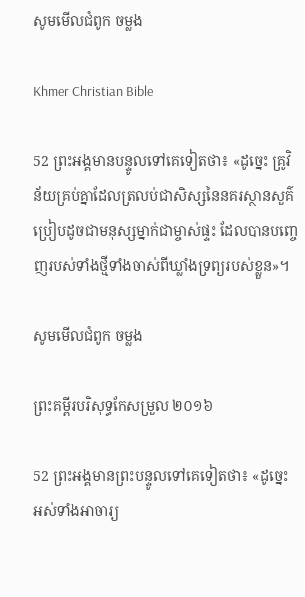សូមមើលជំពូក ចម្លង

Khmer Christian Bible

52 ព្រះអង្គមានបន្ទូលទៅគេទៀតថា៖ «ដូច្នេះ គ្រូវិន័យគ្រប់គ្នាដែលត្រលប់ជាសិស្សនៃនគរស្ថានសួគ៌ ប្រៀបដូចជាមនុស្សម្នាក់ជាម្ចាស់ផ្ទះ ដែលបានបញ្ចេញរបស់ទាំងថ្មីទាំងចាស់ពីឃ្លាំងទ្រព្យរបស់ខ្លួន‍»។

សូមមើលជំពូក ចម្លង

ព្រះគម្ពីរបរិសុទ្ធកែសម្រួល ២០១៦

52 ព្រះ‌អង្គមានព្រះ‌បន្ទូលទៅគេទៀតថា៖ «ដូច្នេះ អស់ទាំងអាចារ្យ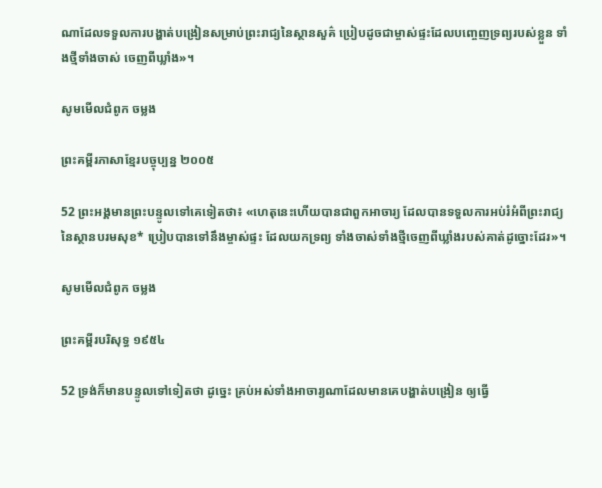ណាដែលទទួលការបង្ហាត់បង្រៀនសម្រាប់ព្រះរាជ្យនៃស្ថាន‌សួគ៌ ប្រៀបដូចជាម្ចាស់ផ្ទះដែលបញ្ចេញទ្រព្យរបស់ខ្លួន ទាំងថ្មីទាំងចាស់ ចេញពីឃ្លាំង»។

សូមមើលជំពូក ចម្លង

ព្រះគម្ពីរភាសាខ្មែរបច្ចុប្បន្ន ២០០៥

52 ព្រះអង្គមានព្រះ‌បន្ទូលទៅគេទៀតថា៖ «ហេតុនេះហើយបានជាពួកអាចារ្យ ដែលបានទទួលការអប់រំអំពីព្រះ‌រាជ្យនៃស្ថានបរម‌សុខ* ប្រៀបបានទៅនឹងម្ចាស់ផ្ទះ ដែលយកទ្រព្យ ទាំងចាស់ទាំងថ្មីចេញពីឃ្លាំងរបស់គាត់ដូច្នោះដែរ»។

សូមមើលជំពូក ចម្លង

ព្រះគម្ពីរបរិសុទ្ធ ១៩៥៤

52 ទ្រង់ក៏មានបន្ទូលទៅទៀតថា ដូច្នេះ គ្រប់អស់ទាំងអាចារ្យណាដែលមានគេបង្ហាត់បង្រៀន ឲ្យធ្វើ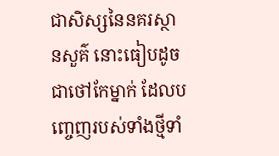ជាសិស្សនៃនគរស្ថាន‌សួគ៌ នោះធៀបដូចជាថៅកែម្នាក់ ដែលបញ្ចេញរបស់ទាំងថ្មីទាំ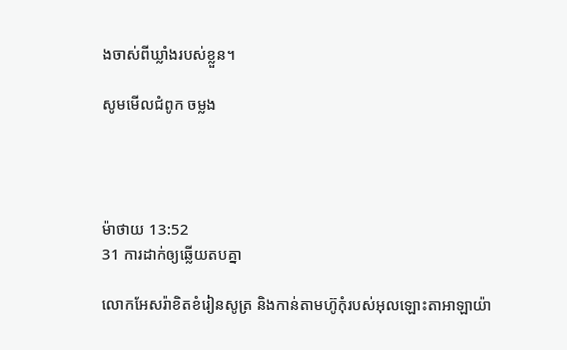ងចាស់ពីឃ្លាំងរបស់ខ្លួន។

សូមមើលជំពូក ចម្លង




ម៉ាថាយ 13:52
31 ការដាក់ឲ្យឆ្លើយតបគ្នា

លោកអែសរ៉ាខិត‌ខំរៀនសូត្រ និងកាន់តាមហ៊ូកុំរបស់អុលឡោះ‌តាអាឡាយ៉ា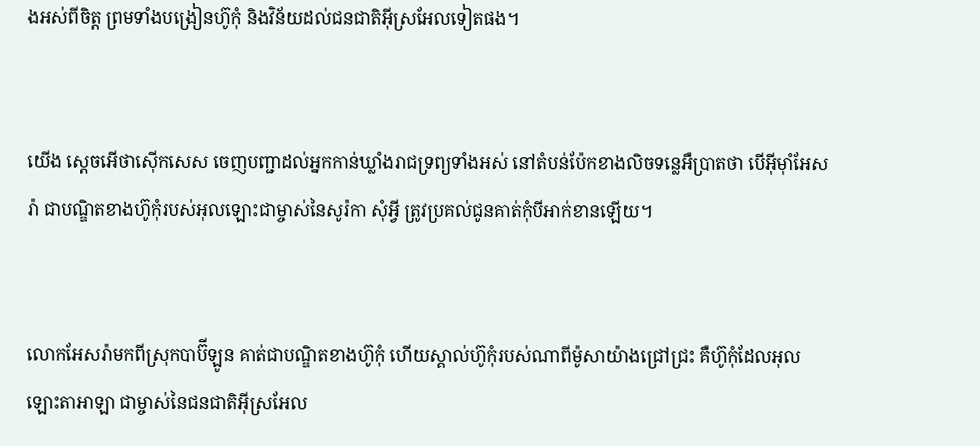ងអស់ពីចិត្ត ព្រមទាំងបង្រៀនហ៊ូកុំ និងវិន័យដល់ជន‌ជាតិអ៊ីស្រ‌អែលទៀតផង។


យើង ស្តេចអើថា‌ស៊ើកសេស ចេញបញ្ជាដល់អ្នកកាន់ឃ្លាំងរាជ‌ទ្រព្យទាំងអស់ នៅតំបន់ប៉ែកខាងលិចទន្លេអឺប្រាតថា បើអ៊ីមុាំអែសរ៉ា ជាបណ្ឌិតខាងហ៊ូកុំរបស់អុលឡោះជាម្ចាស់នៃសូរ៉កា សុំអ្វី ត្រូវប្រគល់ជូនគាត់កុំបីអាក់‌ខានឡើយ។


លោកអែសរ៉ាមកពីស្រុកបាប៊ី‌ឡូន គាត់ជាបណ្ឌិតខាងហ៊ូកុំ ហើយស្គាល់ហ៊ូកុំរបស់ណាពីម៉ូសាយ៉ាងជ្រៅជ្រះ គឺហ៊ូកុំដែលអុលឡោះ‌តាអាឡា ជាម្ចាស់នៃជន‌ជាតិអ៊ីស្រ‌អែល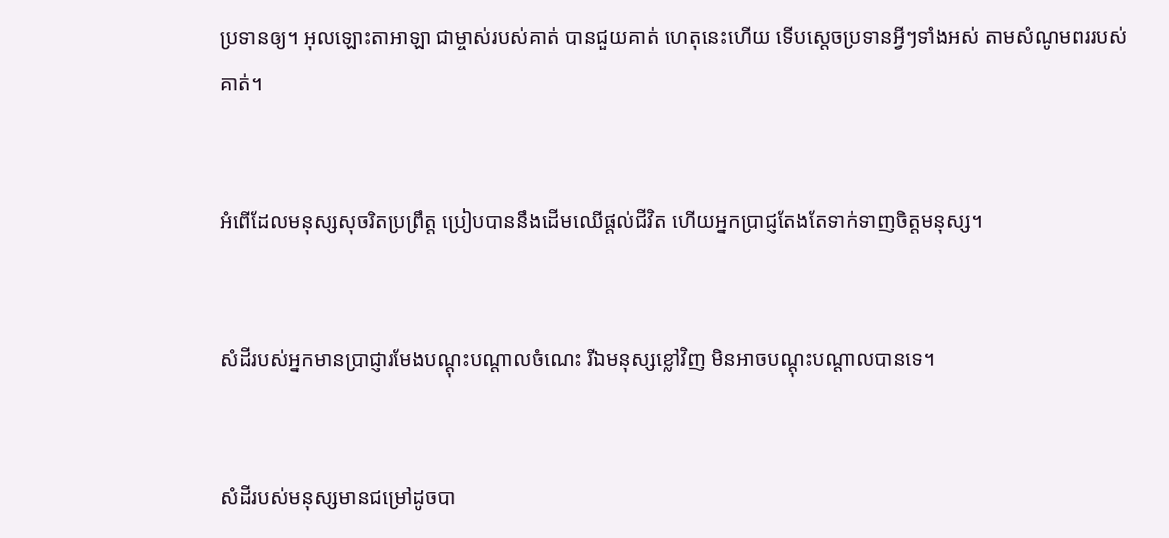ប្រទានឲ្យ។ អុលឡោះ‌តាអាឡា ជាម្ចាស់របស់គាត់ បានជួយគាត់ ហេតុនេះហើយ ទើបស្តេចប្រទានអ្វីៗទាំងអស់ តាមសំណូមពររបស់គាត់។


អំពើដែលមនុស្សសុចរិតប្រព្រឹត្ត ប្រៀបបាននឹងដើមឈើផ្ដល់ជីវិត ហើយអ្នកប្រាជ្ញតែងតែទាក់‌ទាញចិត្តមនុស្ស។


សំដីរបស់អ្នកមានប្រាជ្ញារមែងបណ្ដុះ‌បណ្ដាលចំណេះ រីឯមនុស្សខ្លៅវិញ មិនអាចបណ្ដុះ‌បណ្ដាលបានទេ។


សំដីរបស់មនុស្សមានជម្រៅដូចបា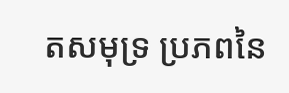តសមុទ្រ ប្រភពនៃ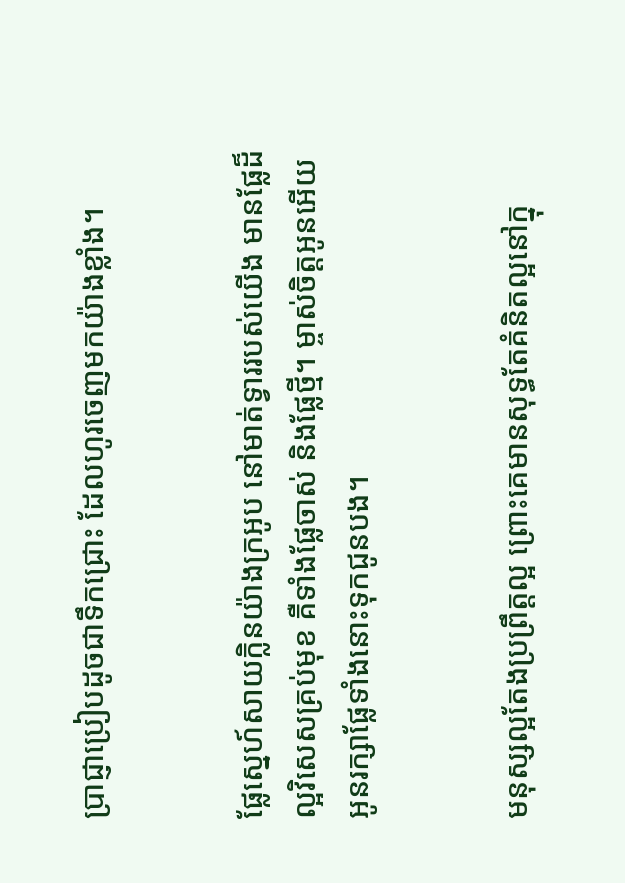ប្រាជ្ញាប្រៀបដូចជាទឹកជ្រោះ ដែលហូរចេញមកយ៉ាងខ្លាំង។


ផ្លែស្នេហ៍សាយក្លិនយ៉ាងក្រអូប នៅមាត់ទ្វាររបស់យើង មានផ្លែដ៏ល្អវិសេសគ្រប់មុខ គឺទាំងផ្លែចាស់ និងផ្លែថ្មី។ ម្ចាស់ចិត្តអូនអើយ អូនរក្សាផ្លែទាំងនោះទុកជូនបង។


មនុស្សល្អតែងប្រព្រឹត្ដល្អ ព្រោះគេមានសុទ្ធតែគំនិតល្អនៅក្នុ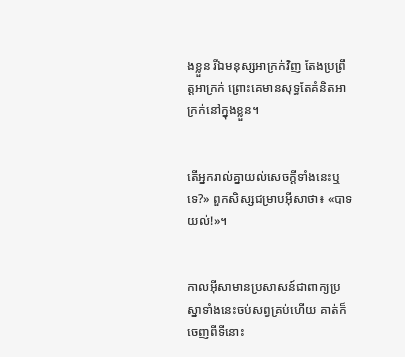ងខ្លួន រីឯមនុស្សអាក្រក់វិញ តែងប្រព្រឹត្ដអាក្រក់ ព្រោះគេមានសុទ្ធតែគំនិតអាក្រក់នៅក្នុងខ្លួន។


តើអ្នករាល់គ្នាយល់សេចក្ដីទាំងនេះឬទេ?» ពួកសិស្សជម្រាបអ៊ីសាថា៖ «បាទ យល់!»។


កាលអ៊ីសាមានប្រសាសន៍ជាពាក្យប្រស្នាទាំងនេះចប់សព្វគ្រប់ហើយ គាត់ក៏ចេញពីទីនោះ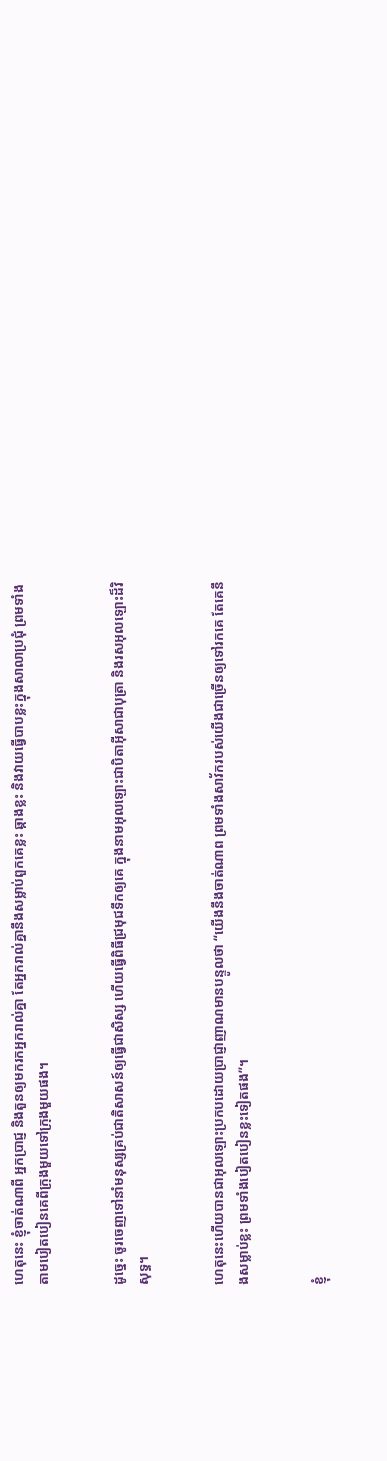ហេតុនេះ ខ្ញុំចាត់ណាពី អ្នកប្រាជ្ញ និងតួនឲ្យមករកអ្នករាល់គ្នា តែអ្នករាល់គ្នានឹងសម្លាប់ពួកគេខ្លះ ឆ្កាងខ្លះ និងវាយធ្វើបាបខ្លះក្នុងសាលាប្រជុំ ព្រមទាំងតាមបៀត‌បៀនគេពីក្រុងមួយទៅក្រុងមួយផង។


ដូច្នេះ ចូរចេញទៅនាំមនុស្សគ្រប់ជាតិសាសន៍ឲ្យធ្វើជាសិស្ស ហើយធ្វើពិធីជ្រមុជទឹកឲ្យគេ ក្នុងនាមអុលឡោះជាបិតាអ៊ីសាជាបុត្រា និងរស‌អុលឡោះដ៏វិសុទ្ធ។


ហេតុនេះហើយបានជាអុលឡោះប្រកបដោយប្រាជ្ញា‌ញាណមានបន្ទូលថា “យើងនឹងចាត់ណាព ព្រមទាំងសាវ័ករបស់យើងជាច្រើនឲ្យទៅរកគេ តែគេនឹងសម្លាប់ខ្លះ ព្រមទាំងបៀត‌បៀនខ្លះទៀតផង”។


ខ្ញុំ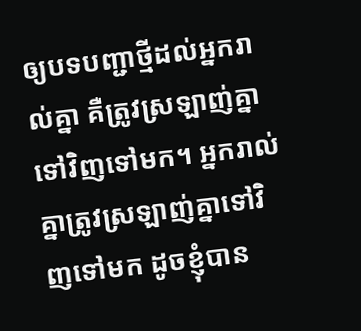ឲ្យបទបញ្ជាថ្មីដល់អ្នករាល់គ្នា គឺត្រូវស្រឡាញ់គ្នាទៅវិញទៅមក។ អ្នករាល់គ្នាត្រូវស្រឡាញ់គ្នាទៅវិញទៅមក ដូចខ្ញុំបាន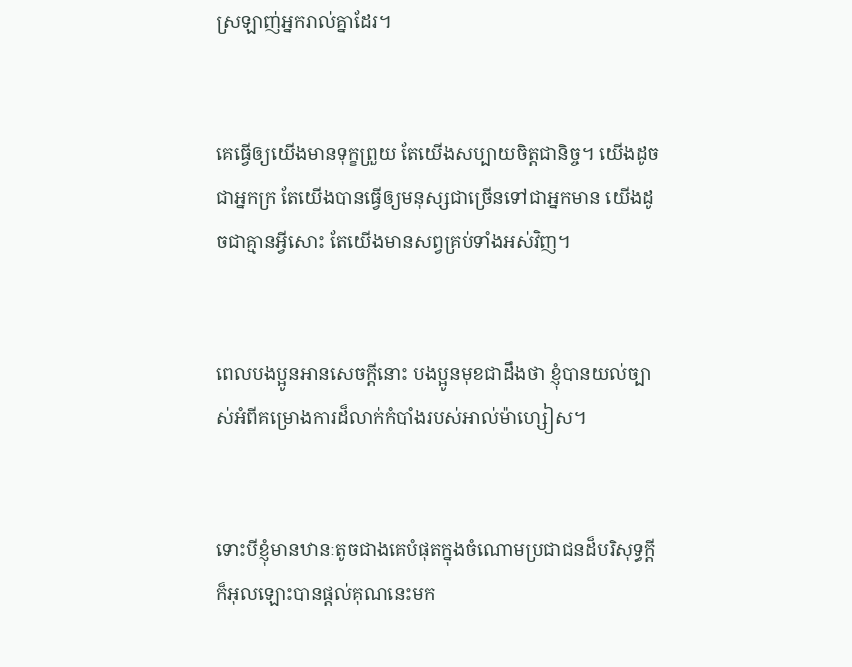ស្រឡាញ់អ្នករាល់គ្នាដែរ។


គេធ្វើឲ្យយើងមានទុក្ខព្រួយ តែយើងសប្បាយចិត្ដជា‌និច្ច។ យើងដូចជាអ្នកក្រ តែយើងបានធ្វើឲ្យមនុស្សជាច្រើនទៅជាអ្នកមាន យើងដូចជាគ្មានអ្វីសោះ តែយើងមានសព្វគ្រប់ទាំងអស់វិញ។


ពេលបងប្អូនអានសេចក្ដីនោះ បងប្អូនមុខជាដឹងថា ខ្ញុំបានយល់ច្បាស់អំពីគម្រោង‌ការដ៏លាក់កំបាំងរបស់អាល់ម៉ា‌ហ្សៀស។


ទោះបីខ្ញុំមានឋានៈតូចជាងគេបំផុតក្នុងចំណោមប្រជា‌ជនដ៏‌បរិសុទ្ធក្ដី ក៏អុលឡោះបានផ្ដល់គុណនេះមក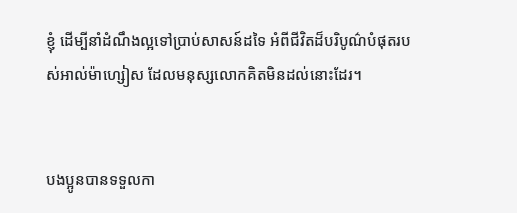ខ្ញុំ ដើម្បីនាំដំណឹង‌ល្អទៅប្រាប់សាសន៍ដទៃ អំពីជីវិតដ៏បរិបូណ៌បំផុតរបស់អាល់ម៉ា‌ហ្សៀស ដែលមនុស្សលោកគិតមិនដល់នោះដែរ។


បងប្អូនបានទទួលកា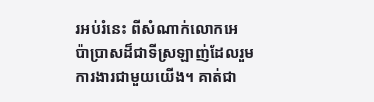រអប់រំនេះ ពីសំណាក់លោកអេប៉ា‌ប្រាសដ៏ជាទីស្រឡាញ់ដែលរួមការ‌ងារជាមួយយើង។ គាត់ជា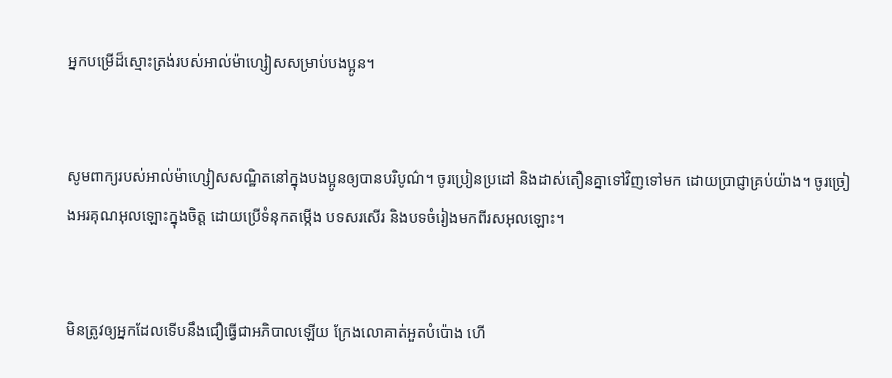អ្នកបម្រើដ៏ស្មោះត្រង់របស់អាល់ម៉ា‌ហ្សៀសសម្រាប់បងប្អូន។


សូមពាក្យរបស់អាល់ម៉ា‌ហ្សៀសសណ្ឋិតនៅក្នុងបងប្អូនឲ្យបានបរិបូណ៌។ ចូរប្រៀន‌ប្រដៅ និងដាស់‌តឿនគ្នាទៅវិញទៅមក ដោយប្រាជ្ញាគ្រប់យ៉ាង។ ចូរច្រៀងអរគុណអុលឡោះក្នុងចិត្ដ ដោយប្រើទំនុក‌តម្កើង បទសរសើរ និងបទចំរៀងមកពីរស‌អុលឡោះ។


មិនត្រូវឲ្យអ្នកដែលទើបនឹងជឿធ្វើជាអភិបាលឡើយ ក្រែងលោគាត់អួតបំប៉ោង ហើ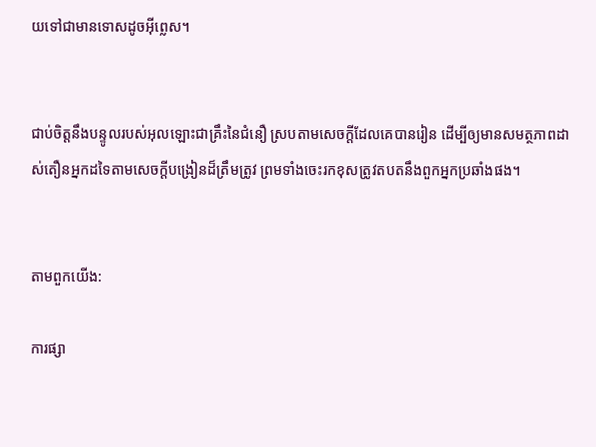យទៅជាមានទោសដូចអ៊ីព្លេស។


ជាប់ចិត្ដនឹងបន្ទូលរបស់អុលឡោះជាគ្រឹះនៃជំនឿ ស្របតាមសេចក្ដីដែលគេបានរៀន ដើម្បីឲ្យមានសមត្ថ‌ភាពដាស់‌តឿនអ្នកដទៃតាមសេចក្ដីបង្រៀនដ៏ត្រឹមត្រូវ ព្រមទាំងចេះរកខុសត្រូវតបតនឹងពួកអ្នកប្រឆាំងផង។


តាមពួកយើង:

ការផ្សា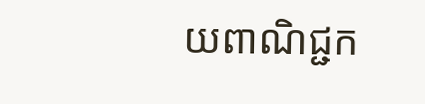យពាណិជ្ជក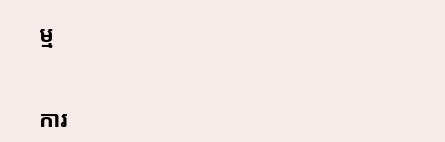ម្ម


ការ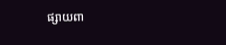ផ្សាយពា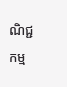ណិជ្ជកម្ម